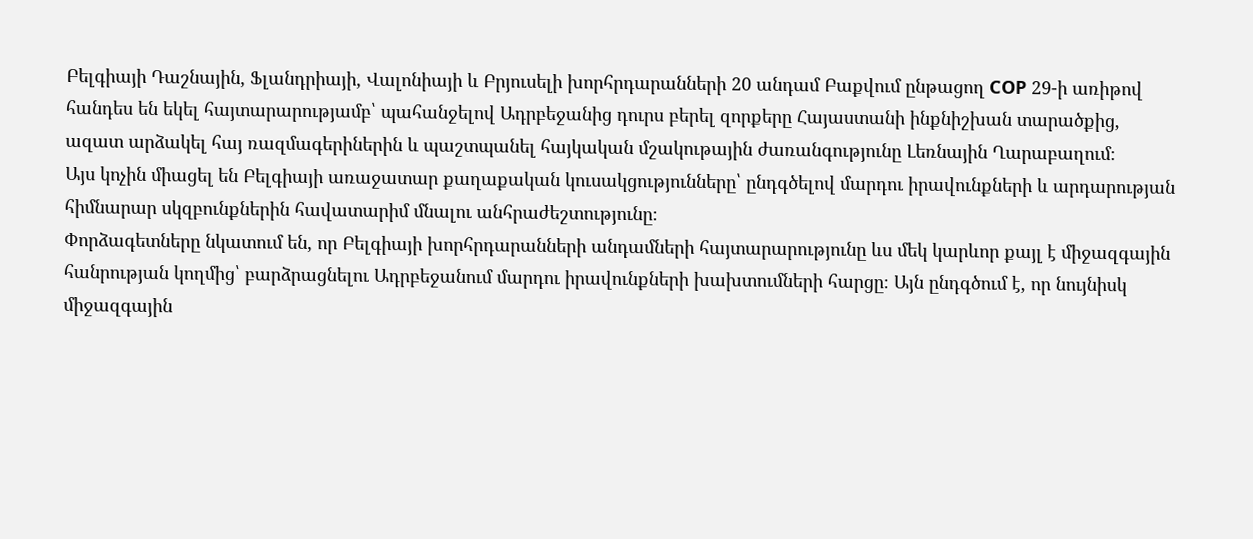Բելգիայի Դաշնային, Ֆլանդրիայի, Վալոնիայի և Բրյուսելի խորհրդարանների 20 անդամ Բաքվում ընթացող COP 29-ի առիթով հանդես են եկել հայտարարությամբ՝ պահանջելով Ադրբեջանից դուրս բերել զորքերը Հայաստանի ինքնիշխան տարածքից, ազատ արձակել հայ ռազմագերիներին և պաշտպանել հայկական մշակութային ժառանգությունը Լեռնային Ղարաբաղում։
Այս կոչին միացել են Բելգիայի առաջատար քաղաքական կուսակցությունները՝ ընդգծելով մարդու իրավունքների և արդարության հիմնարար սկզբունքներին հավատարիմ մնալու անհրաժեշտությունը։
Փորձագետները նկատում են, որ Բելգիայի խորհրդարանների անդամների հայտարարությունը ևս մեկ կարևոր քայլ է միջազգային հանրության կողմից՝ բարձրացնելու Ադրբեջանում մարդու իրավունքների խախտումների հարցը։ Այն ընդգծում է, որ նույնիսկ միջազգային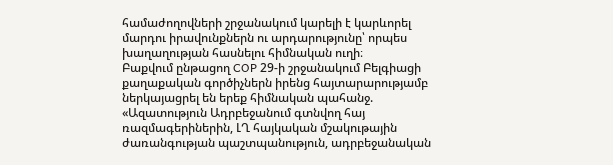համաժողովների շրջանակում կարելի է կարևորել մարդու իրավունքներն ու արդարությունը՝ որպես խաղաղության հասնելու հիմնական ուղի։
Բաքվում ընթացող COP 29-ի շրջանակում Բելգիացի քաղաքական գործիչներն իրենց հայտարարությամբ ներկայացրել են երեք հիմնական պահանջ.
«Ազատություն Ադրբեջանում գտնվող հայ ռազմագերիներին, ԼՂ հայկական մշակութային ժառանգության պաշտպանություն, ադրբեջանական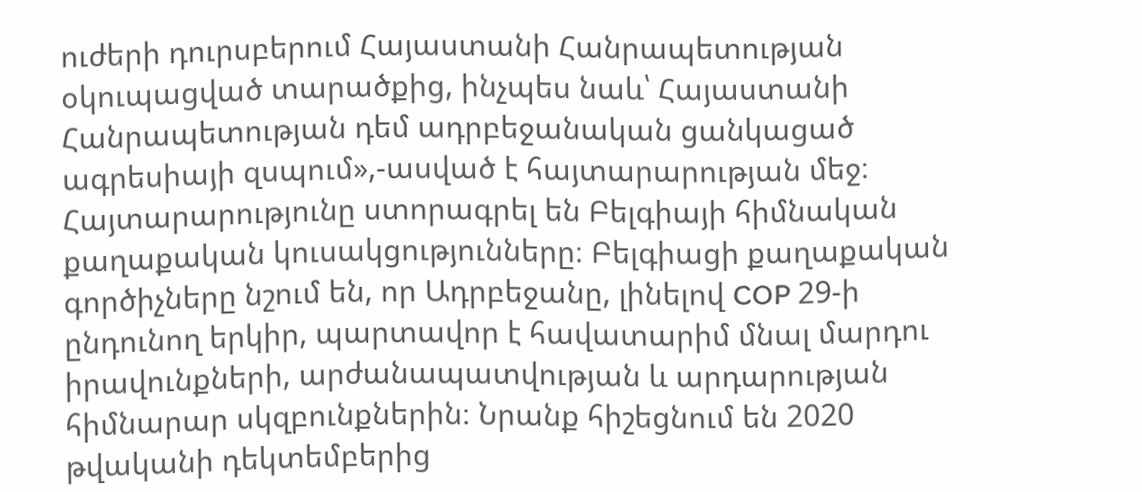ուժերի դուրսբերում Հայաստանի Հանրապետության օկուպացված տարածքից, ինչպես նաև՝ Հայաստանի Հանրապետության դեմ ադրբեջանական ցանկացած ագրեսիայի զսպում»,-ասված է հայտարարության մեջ։
Հայտարարությունը ստորագրել են Բելգիայի հիմնական քաղաքական կուսակցությունները։ Բելգիացի քաղաքական գործիչները նշում են, որ Ադրբեջանը, լինելով COP 29-ի ընդունող երկիր, պարտավոր է հավատարիմ մնալ մարդու իրավունքների, արժանապատվության և արդարության հիմնարար սկզբունքներին։ Նրանք հիշեցնում են 2020 թվականի դեկտեմբերից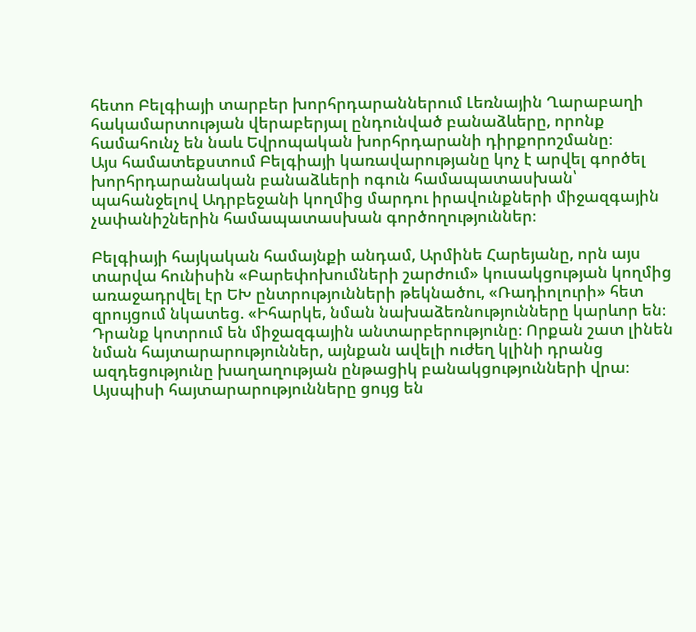հետո Բելգիայի տարբեր խորհրդարաններում Լեռնային Ղարաբաղի հակամարտության վերաբերյալ ընդունված բանաձևերը, որոնք համահունչ են նաև Եվրոպական խորհրդարանի դիրքորոշմանը։
Այս համատեքստում Բելգիայի կառավարությանը կոչ է արվել գործել խորհրդարանական բանաձևերի ոգուն համապատասխան՝ պահանջելով Ադրբեջանի կողմից մարդու իրավունքների միջազգային չափանիշներին համապատասխան գործողություններ։

Բելգիայի հայկական համայնքի անդամ, Արմինե Հարեյանը, որն այս տարվա հունիսին «Բարեփոխումների շարժում» կուսակցության կողմից առաջադրվել էր ԵԽ ընտրությունների թեկնածու, «Ռադիոլուրի» հետ զրույցում նկատեց. «Իհարկե, նման նախաձեռնությունները կարևոր են։ Դրանք կոտրում են միջազգային անտարբերությունը։ Որքան շատ լինեն նման հայտարարություններ, այնքան ավելի ուժեղ կլինի դրանց ազդեցությունը խաղաղության ընթացիկ բանակցությունների վրա։ Այսպիսի հայտարարությունները ցույց են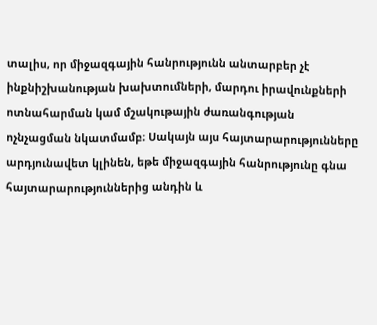տալիս, որ միջազգային հանրությունն անտարբեր չէ ինքնիշխանության խախտումների, մարդու իրավունքների ոտնահարման կամ մշակութային ժառանգության ոչնչացման նկատմամբ։ Սակայն այս հայտարարությունները արդյունավետ կլինեն, եթե միջազգային հանրությունը գնա հայտարարություններից անդին և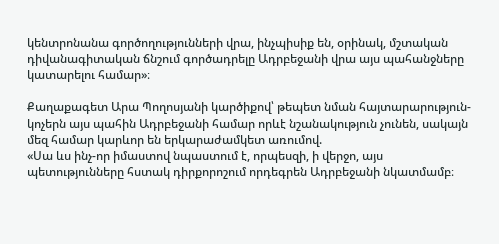կենտրոնանա գործողությունների վրա, ինչպիսիք են, օրինակ, մշտական դիվանագիտական ճնշում գործադրելը Ադրբեջանի վրա այս պահանջները կատարելու համար»։

Քաղաքագետ Արա Պողոսյանի կարծիքով՝ թեպետ նման հայտարարություն-կոչերն այս պահին Ադրբեջանի համար որևէ նշանակություն չունեն, սակայն մեզ համար կարևոր են երկարաժամկետ առումով.
«Սա ևս ինչ-որ իմաստով նպաստում է, որպեսզի, ի վերջո, այս պետությունները հստակ դիրքորոշում որդեգրեն Ադրբեջանի նկատմամբ։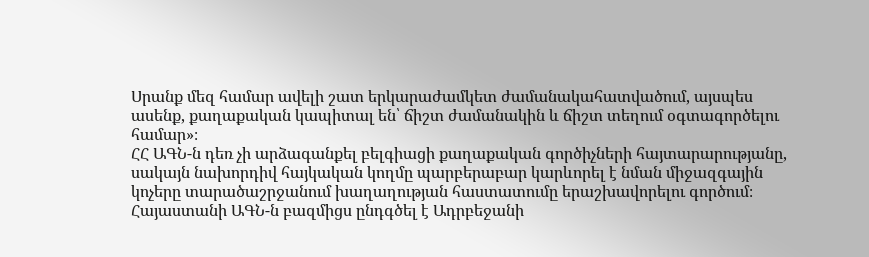Սրանք մեզ համար ավելի շատ երկարաժամկետ ժամանակահատվածում, այսպես ասենք, քաղաքական կապիտալ են՝ ճիշտ ժամանակին և ճիշտ տեղում օգտագործելու համար»։
ՀՀ ԱԳՆ-ն դեռ չի արձագանքել բելգիացի քաղաքական գործիչների հայտարարությանը, սակայն նախորդիվ հայկական կողմը պարբերաբար կարևորել է նման միջազգային կոչերը տարածաշրջանում խաղաղության հաստատումը երաշխավորելու գործում։ Հայաստանի ԱԳՆ-ն բազմիցս ընդգծել է Ադրբեջանի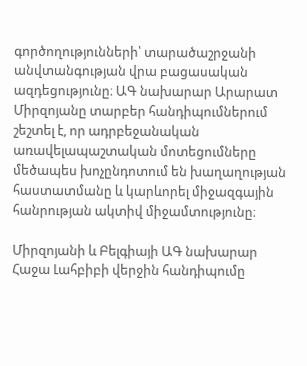գործողությունների՝ տարածաշրջանի անվտանգության վրա բացասական ազդեցությունը։ ԱԳ նախարար Արարատ Միրզոյանը տարբեր հանդիպումներում շեշտել է, որ ադրբեջանական առավելապաշտական մոտեցումները մեծապես խոչընդոտում են խաղաղության հաստատմանը և կարևորել միջազգային հանրության ակտիվ միջամտությունը։

Միրզոյանի և Բելգիայի ԱԳ նախարար Հաջա Լահբիբի վերջին հանդիպումը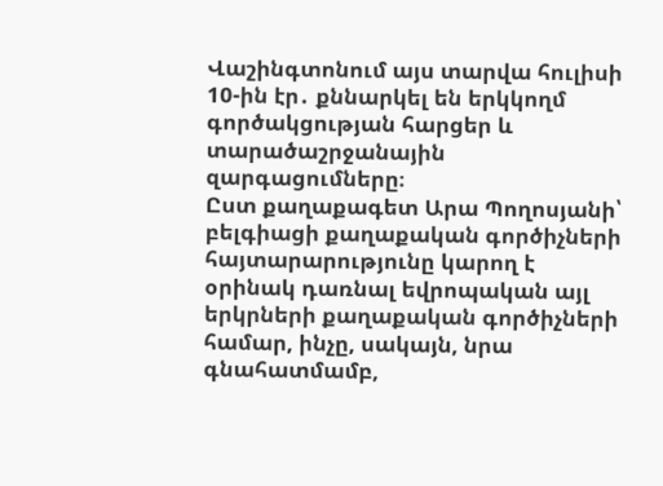Վաշինգտոնում այս տարվա հուլիսի 10-ին էր․ քննարկել են երկկողմ գործակցության հարցեր և տարածաշրջանային զարգացումները։
Ըստ քաղաքագետ Արա Պողոսյանի՝ բելգիացի քաղաքական գործիչների հայտարարությունը կարող է օրինակ դառնալ եվրոպական այլ երկրների քաղաքական գործիչների համար, ինչը, սակայն, նրա գնահատմամբ,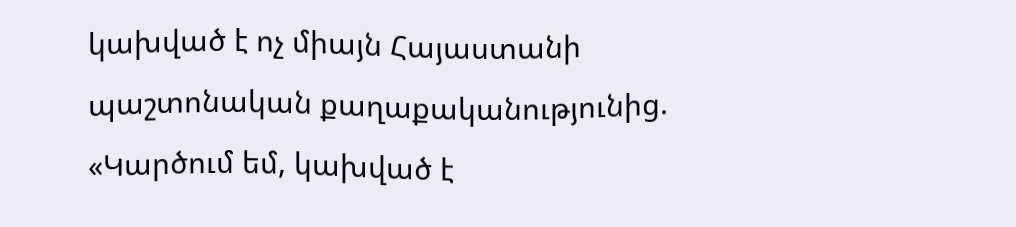կախված է ոչ միայն Հայաստանի պաշտոնական քաղաքականությունից.
«Կարծում եմ, կախված է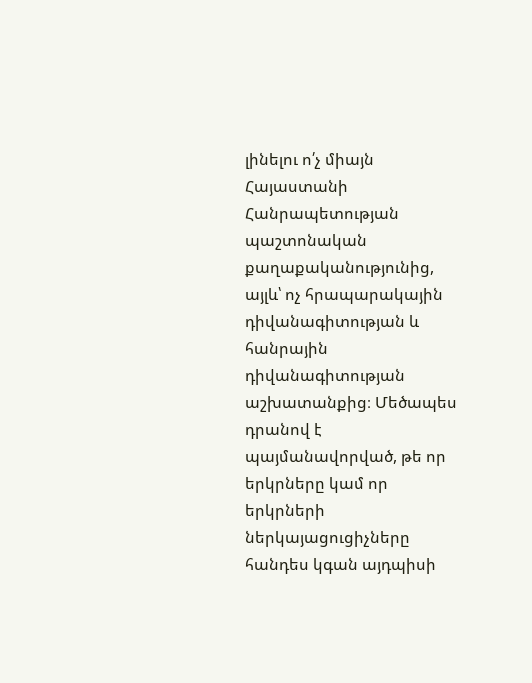լինելու ո՛չ միայն Հայաստանի Հանրապետության պաշտոնական քաղաքականությունից, այլև՝ ոչ հրապարակային դիվանագիտության և հանրային դիվանագիտության աշխատանքից։ Մեծապես դրանով է պայմանավորված, թե որ երկրները կամ որ երկրների ներկայացուցիչները հանդես կգան այդպիսի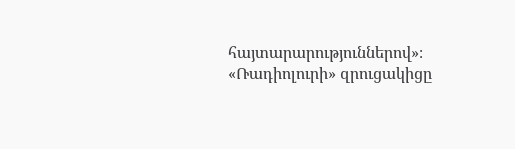հայտարարություններով»։
«Ռադիոլուրի» զրուցակիցը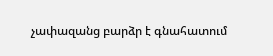չափազանց բարձր է գնահատում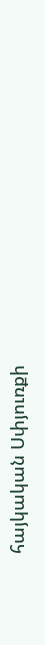հայկական Սփյուռքի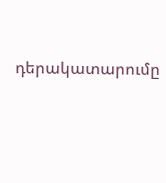դերակատարումը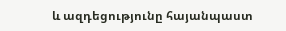և ազդեցությունը հայանպաստ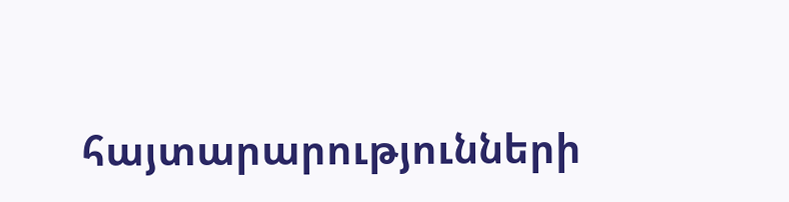հայտարարությունների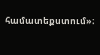համատեքստում»։